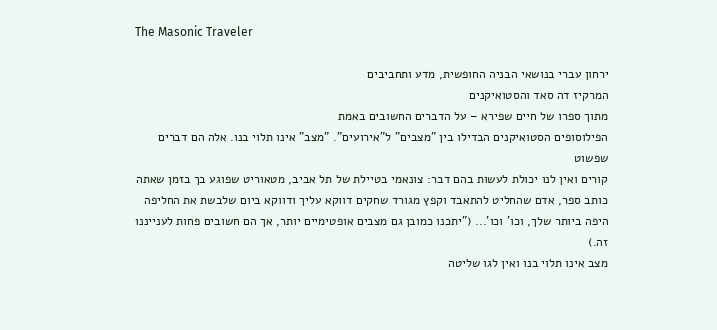The Masonic Traveler

ירחון עברי בנושאי הבניה החופשית, מדע ותחביבים
המרקיז דה סאד והסטואיקנים
מתוך ספרו של חיים שפירא – על הדברים החשובים באמת
הפילוסופים הסטואיקנים הבדילו בין "מצבים" ל"אירועים". "מצב" אינו תלוי בנו. אלה הם דברים שפשוט
קורים ואין לנו יכולת לעשות בהם דבר: צונאמי בטיילת של תל אביב, מטאוריט שפוגע בך בזמן שאתה
כותב ספר, אדם שהחליט להתאבד וקפץ מגורד שחקים דווקא עליך ודווקא ביום שלבשת את החליפה
היפה ביותר שלך, וכו' וכו'... ("יתכנו כמובן גם מצבים אופטימיים יותר, אך הם חשובים פחות לענייננו זה.)
מצב אינו תלוי בנו ואין לגו שליטה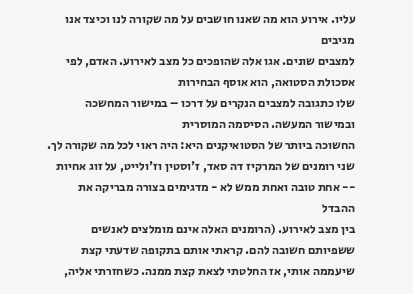עליו. אירוע הוא מה שאנו חושבים על מה שקורה לנו וכיצד אנו מגיבים
למצבים שונים. אגו אלה שהופכים כל מצב לאירוע. האדם, לפי אסכולת הסטואה, הוא אוסף הבחירות
שלו כתגובה למצבים הנקרים על דרכו – במישור המחשכה ובמישור המעשה. הסיסמה המוסרית
החשוכה ביותר של הסטואיקנים היא: היה ראוי לכל מה שקורה לך.
שני רומנים של המרקיז דה סאד, ז'וסטין וז'ולייט, על זוג אחיות -- אחת טובה ואחת ממש לא - מדגימים בצורה מבריקה את ההבדל
בין מצב לאירוע. (הרומנים האלה אינם מומלצים לאנשים ששפיותם חשובה להם. קראתי אותם בתקופה שדעתי קצת שיעממה אותי, אז החלטתי לצאת קצת ממנה. כשחזרתי אליה,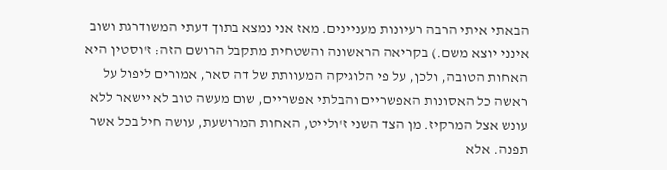הבאתי איתי הרבה רעיונות מעניינים. מאז אני נמצא בתוך דעתי המשודרגת ושוב אינני יוצא משם.) בקריאה הראשונה והשטחית מתקבל הרושם הזה: ז'וסטין היא האחות הטובה, ולכן, על פי הלוגיקה המעוותת של דה סאר, אמורים ליפול על ראשה כל האסונות האפשריים והבלתי אפשריים, שום מעשה טוב לא יישאר ללא עונש אצל המרקיז. מן הצד השני ז'ולייט, האחות המרושעת, עושה חיל בכל אשר תפנה. אלא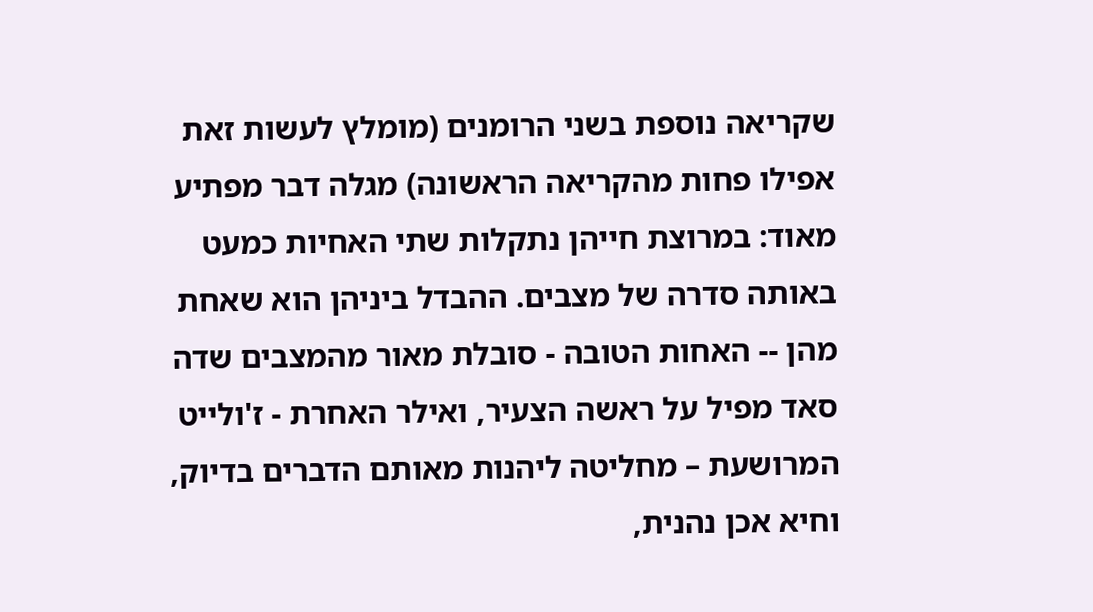שקריאה נוספת בשני הרומנים (מומלץ לעשות זאת אפילו פחות מהקריאה הראשונה) מגלה דבר מפתיע מאוד: במרוצת חייהן נתקלות שתי האחיות כמעט באותה סדרה של מצבים. ההבדל ביניהן הוא שאחת מהן -- האחות הטובה - סובלת מאור מהמצבים שדה סאד מפיל על ראשה הצעיר, ואילר האחרת - ז'ולייט המרושעת – מחליטה ליהנות מאותם הדברים בדיוק, וחיא אכן נהנית,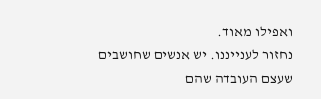ואפילו מאוד.
נחזור לענייננו. יש אנשים שחושבים שעצם העובדה שהם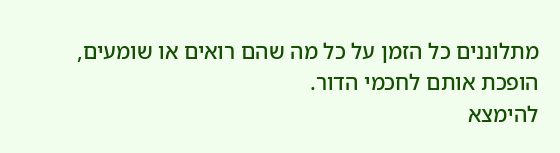מתלוננים כל הזמן על כל מה שהם רואים או שומעים, הופכת אותם לחכמי הדור.
להימצא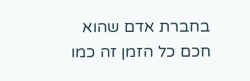בחברת אדם שהוא חכם כל הזמן זה כמו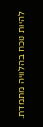להיות נוכח בהלוויה מתמדת.